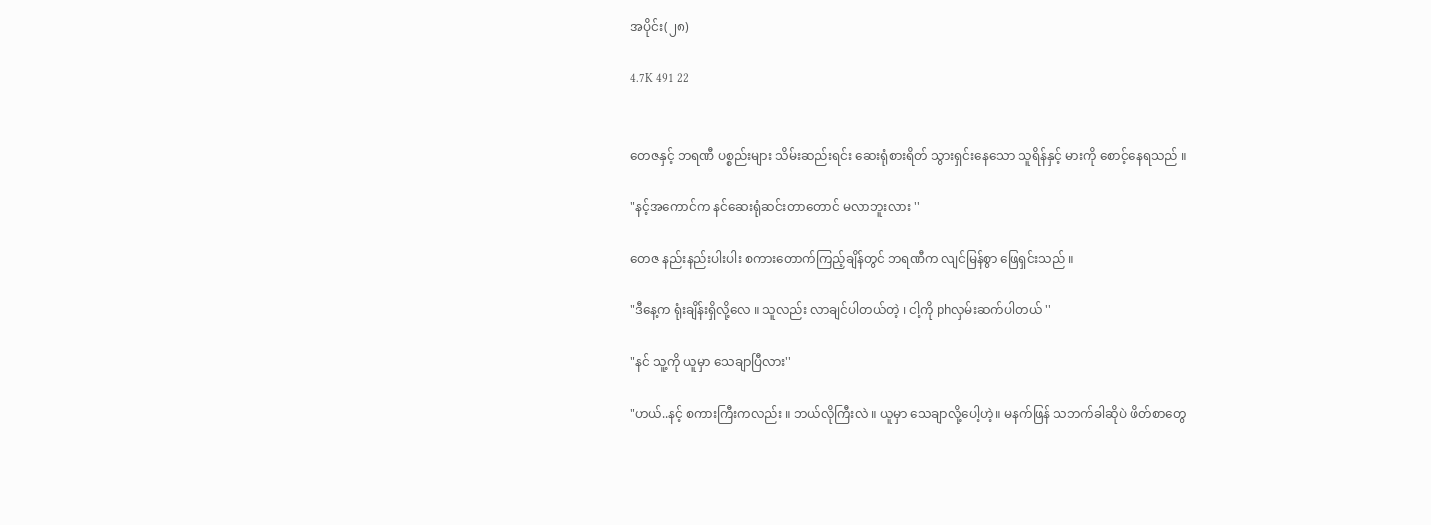အပိုင်း(၂၈)

4.7K 491 22


တေဇနှင့် ဘရဏီ ပစ္စည်းများ သိမ်းဆည်းရင်း ဆေးရုံစားရိတ် သွားရှင်းနေသော သူရိန်နှင့် မားကို စောင့်နေရသည် ။

"နင့်အကောင်က နင်ဆေးရုံဆင်းတာတောင် မလာဘူးလား ''

တေဇ နည်းနည်းပါးပါး စကားတောက်ကြည့်ချိန်တွင် ဘရဏီက လျင်မြန်စွာ ဖြေရှင်းသည် ။

"ဒီနေ့က ရုံးချိန်းရှိလို့လေ ။ သူလည်း လာချင်ပါတယ်တဲ့ ၊ ငါ့ကို phလှမ်းဆက်ပါတယ် ''

"နင် သူ့ကို ယူမှာ သေချာပြီလား''

"ဟယ်..နင့် စကားကြီးကလည်း ။ ဘယ်လိုကြီးလဲ ။ ယူမှာ သေချာလို့ပေါ့ဟဲ့။ မနက်ဖြန် သဘက်ခါဆိုပဲ ဖိတ်စာတွေ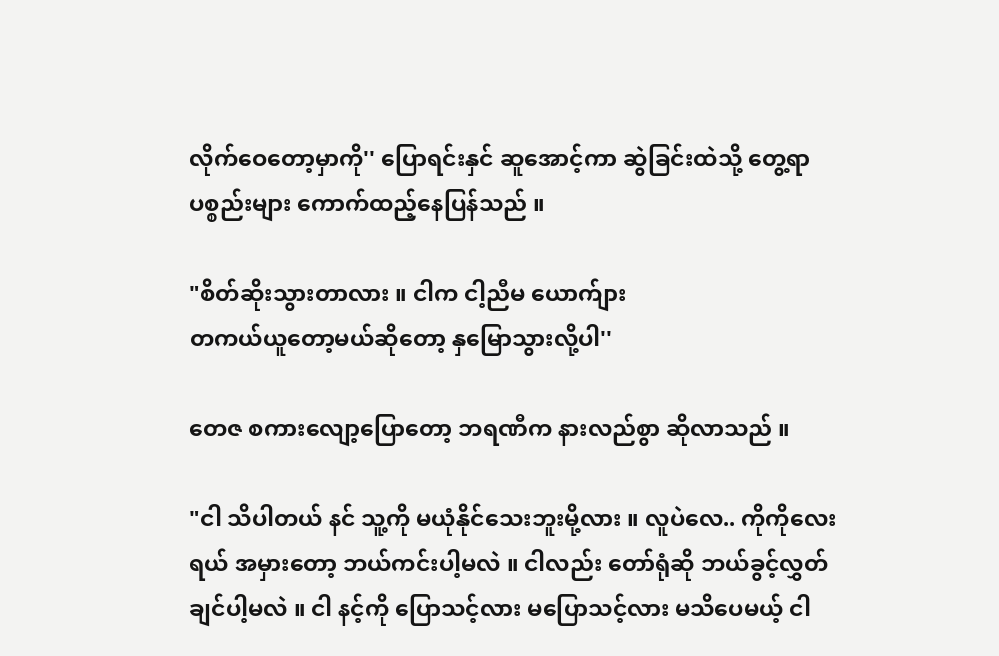လိုက်ဝေတော့မှာကို'' ပြောရင်းနှင် ဆူအောင့်ကာ ဆွဲခြင်းထဲသို့ တွေ့ရာပစ္စည်းများ ကောက်ထည့်နေပြန်သည် ။

"စိတ်ဆိုးသွားတာလား ။ ငါက ငါ့ညီမ ယောက်ျား
တကယ်ယူတော့မယ်ဆိုတော့ နှမြောသွားလို့ပါ''

တေဇ စကားလျော့ပြောတော့ ဘရဏီက နားလည်စွာ ဆိုလာသည် ။

"ငါ သိပါတယ် နင် သူ့ကို မယုံနိုင်သေးဘူးမို့လား ။ လူပဲလေ.. ကိုကိုလေးရယ် အမှားတော့ ဘယ်ကင်းပါ့မလဲ ။ ငါလည်း တော်ရုံဆို ဘယ်ခွင့်လွှတ်ချင်ပါ့မလဲ ။ ငါ နင့်ကို ပြောသင့်လား မပြောသင့်လား မသိပေမယ့် ငါ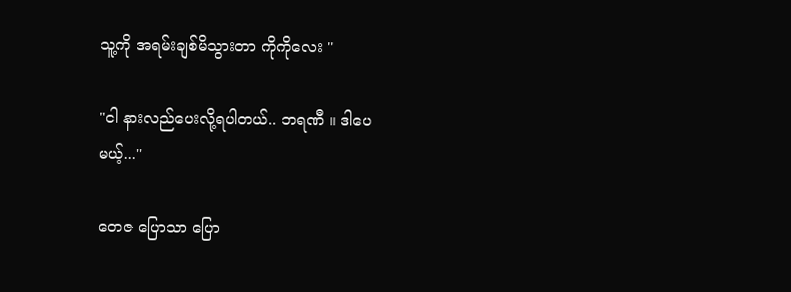သူ့ကို အရမ်းချစ်မိသွားတာ ကိုကိုလေး ''

"ငါ နားလည်ပေးလို့ရပါတယ်.. ဘရဏီ ။ ဒါပေ
မယ့်...''

တေဇ ပြောသာ ပြော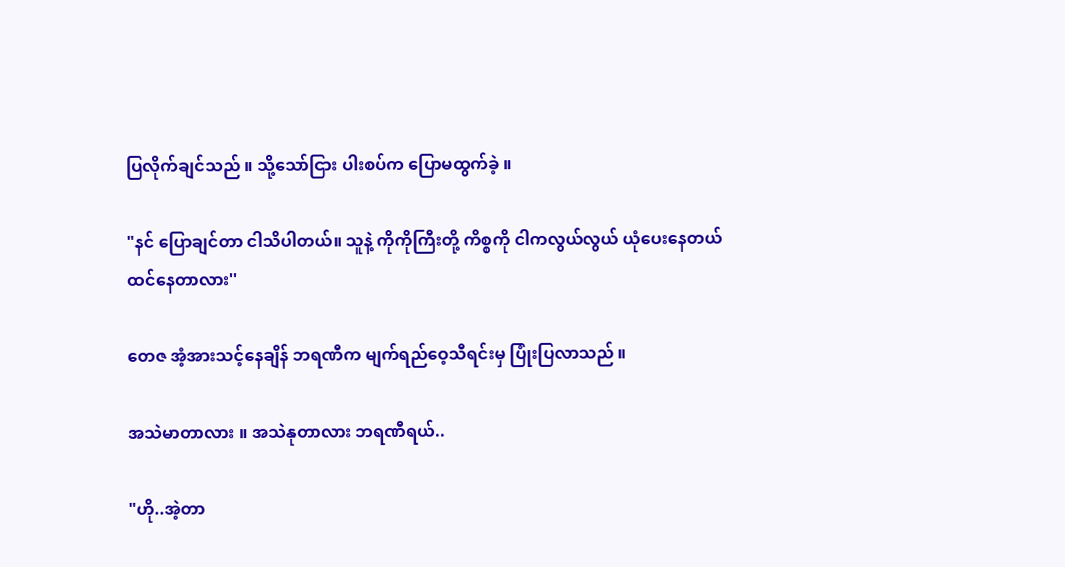ပြလိုက်ချင်သည် ။ သို့သော်ငြား ပါးစပ်က ပြောမထွက်ခဲ့ ။

"နင် ပြောချင်တာ ငါသိပါတယ်။ သူနဲ့ ကိုကိုကြီးတို့ ကိစ္စကို ငါကလွယ်လွယ် ယုံပေးနေတယ် ထင်နေတာလား''

တေဇ အံ့အားသင့်နေချိန် ဘရဏီက မျက်ရည်ဝေ့သီရင်းမှ ပြုံးပြလာသည် ။

အသဲမာတာလား ။ အသဲနုတာလား ဘရဏီရယ်..

"ဟို..အဲ့တာ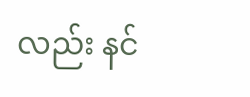လည်း နင်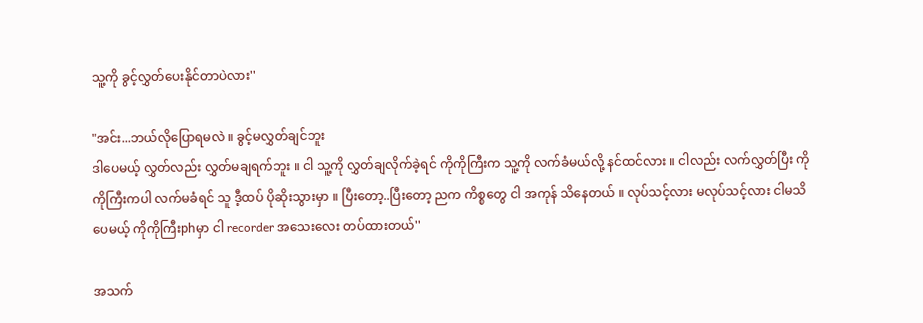သူ့ကို ခွင့်လွှတ်ပေးနိုင်တာပဲလား''

"အင်း...ဘယ်လိုပြောရမလဲ ။ ခွင့်မလွှတ်ချင်ဘူး
ဒါပေမယ့် လွှတ်လည်း လွှတ်မချရက်ဘူး ။ ငါ သူ့ကို လွှတ်ချလိုက်ခဲ့ရင် ကိုကိုကြီးက သူ့ကို လက်ခံမယ်လို့ နင်ထင်လား ။ ငါလည်း လက်လွှတ်ပြီး ကိုကိုကြီးကပါ လက်မခံရင် သူ ဒီ့ထပ် ပိုဆိုးသွားမှာ ။ ပြီးတော့..ပြီးတော့ ညက ကိစ္စတွေ ငါ အကုန် သိနေတယ် ။ လုပ်သင့်လား မလုပ်သင့်လား ငါမသိပေမယ့် ကိုကိုကြီးphမှာ ငါ recorder အသေးလေး တပ်ထားတယ်''

အသက်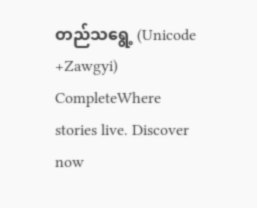တည်သရွေ့ (Unicode +Zawgyi) CompleteWhere stories live. Discover now